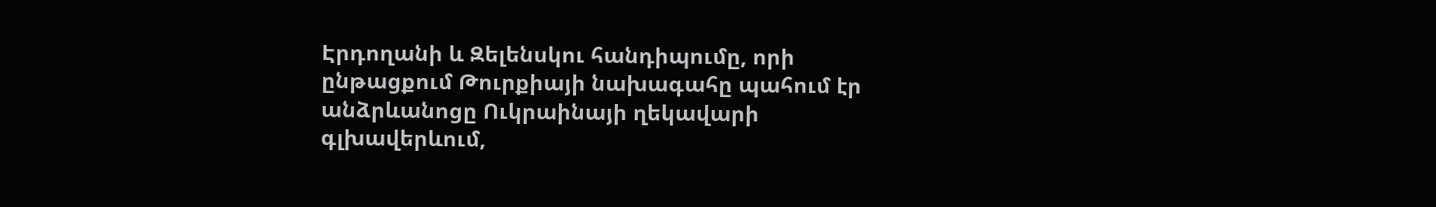Էրդողանի և Զելենսկու հանդիպումը, որի ընթացքում Թուրքիայի նախագահը պահում էր անձրևանոցը Ուկրաինայի ղեկավարի գլխավերևում,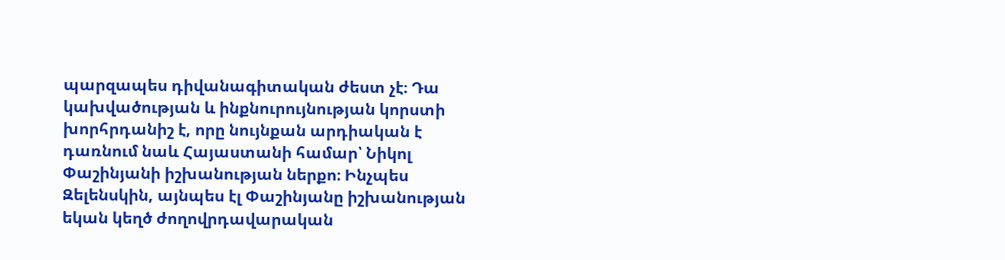պարզապես դիվանագիտական ժեստ չէ։ Դա կախվածության և ինքնուրույնության կորստի խորհրդանիշ է, որը նույնքան արդիական է դառնում նաև Հայաստանի համար՝ Նիկոլ Փաշինյանի իշխանության ներքո։ Ինչպես Զելենսկին, այնպես էլ Փաշինյանը իշխանության եկան կեղծ ժողովրդավարական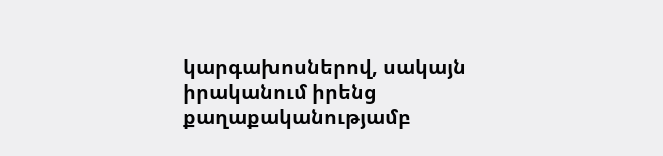կարգախոսներով, սակայն իրականում իրենց քաղաքականությամբ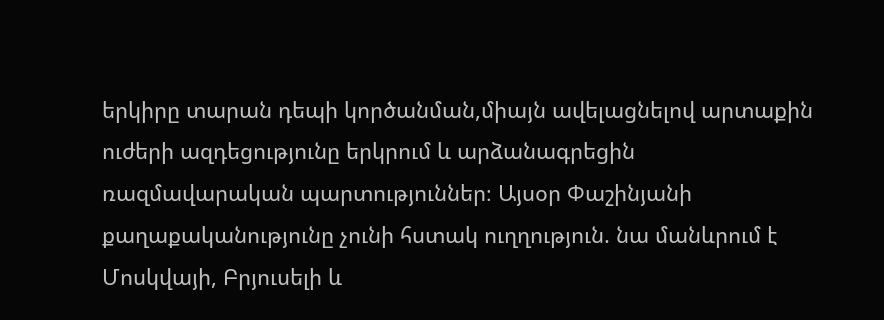երկիրը տարան դեպի կործանման,միայն ավելացնելով արտաքին ուժերի ազդեցությունը երկրում և արձանագրեցին ռազմավարական պարտություններ։ Այսօր Փաշինյանի քաղաքականությունը չունի հստակ ուղղություն. նա մանևրում է Մոսկվայի, Բրյուսելի և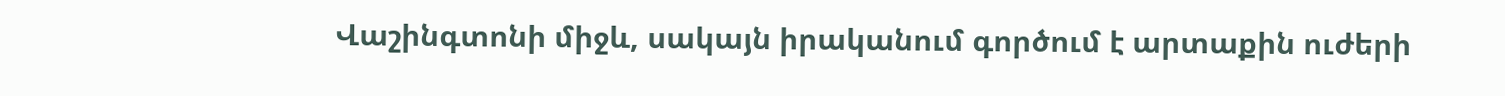Վաշինգտոնի միջև, սակայն իրականում գործում է արտաքին ուժերի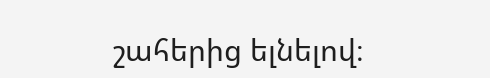շահերից ելնելով։